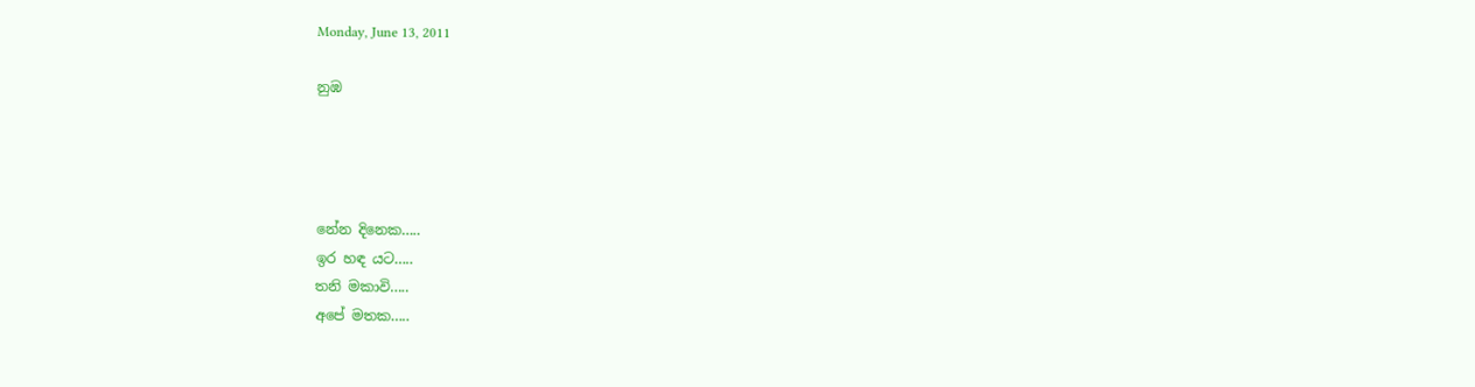Monday, June 13, 2011

නුඹ




නේන දිනෙක.....
ඉර හඳ යට.....
තනි මකාවි.....
අපේ මතක.....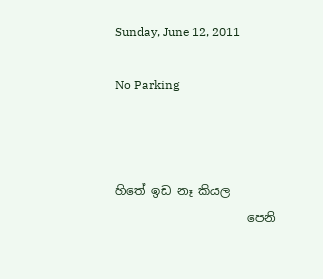Sunday, June 12, 2011

No Parking



හිතේ ඉඩ නෑ කියල
                      පෙනි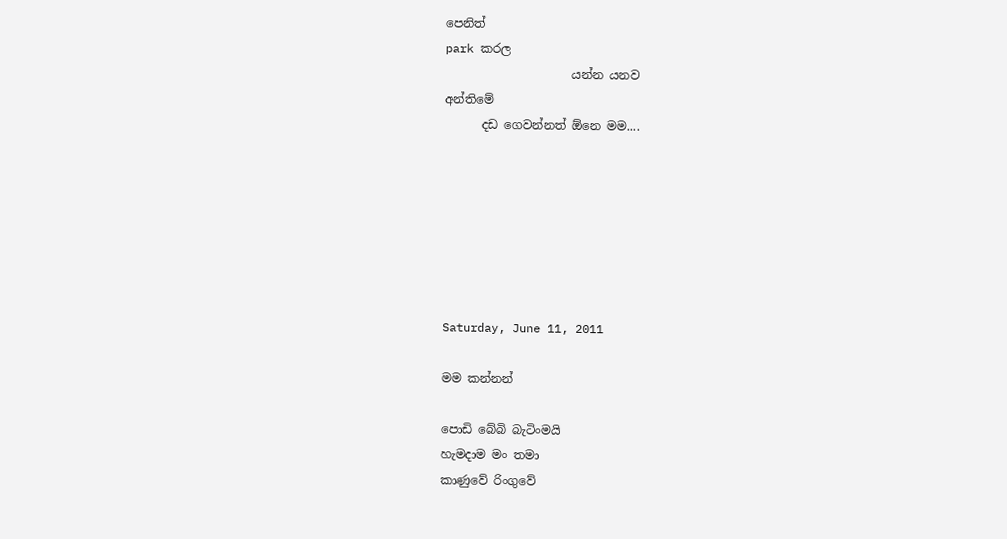පෙනිත්
park කරල
                     යන්න යනව
අන්තිමේ
      දඩ ගෙවන්නත් ඕනෙ මම....







Saturday, June 11, 2011

මම කන්නන්

පොඩි බේබි බැටිංමයි
හැමදාම මං තමා
කාණුවේ රිංගුවේ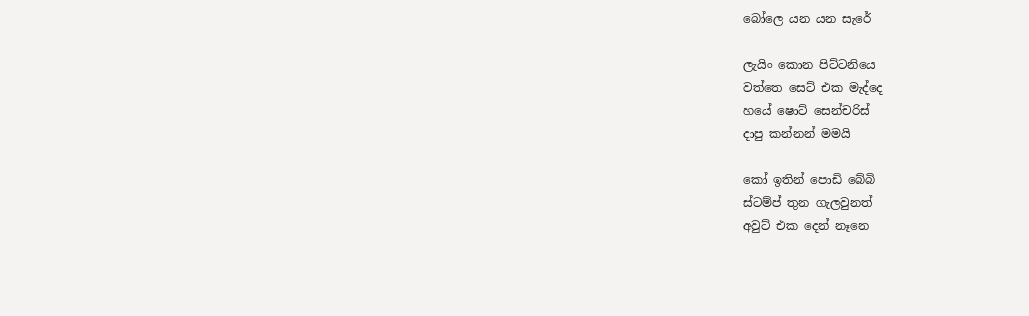බෝලෙ යන යන සැරේ

ලැයිං කොන පිට්ටනියෙ
වත්තෙ සෙට් එක මැද්දෙ
හයේ ෂොට් සෙන්චරිස්
දාපු කන්නන් මමයි

කෝ ඉතින් පොඩි බේබි
ස්ටම්ප් තුන ගැලවුනත්
අවුට් එක දෙන් නෑනෙ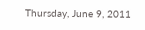Thursday, June 9, 2011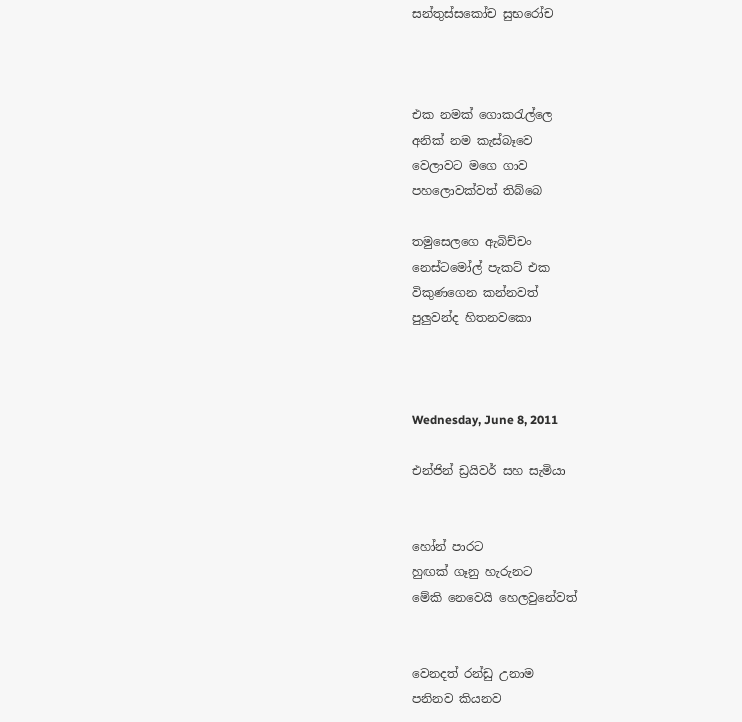සන්තුස්සකෝච සුභරෝච



එක නමක් ගොකරැල්ලෙ
අනික් නම කැස්බෑවෙ
වෙලාවට මගෙ ගාව
පහලොවක්වත් තිබ්බෙ

තමුසෙලගෙ ඇබිච්චං
නෙස්ටමෝල් පැකට් එක
විකුණගෙන කන්නවත්
පුලුවන්ද හිතනවකො



Wednesday, June 8, 2011

එන්ජින් ඩ්‍රයිවර් සහ සැමියා


හෝන් පාරට
හුඟක් ගෑනු හැරුනට
මේකි නෙවෙයි හෙලවුනේවත්


වෙනදත් රන්ඩු උනාම
පනිනව කියනව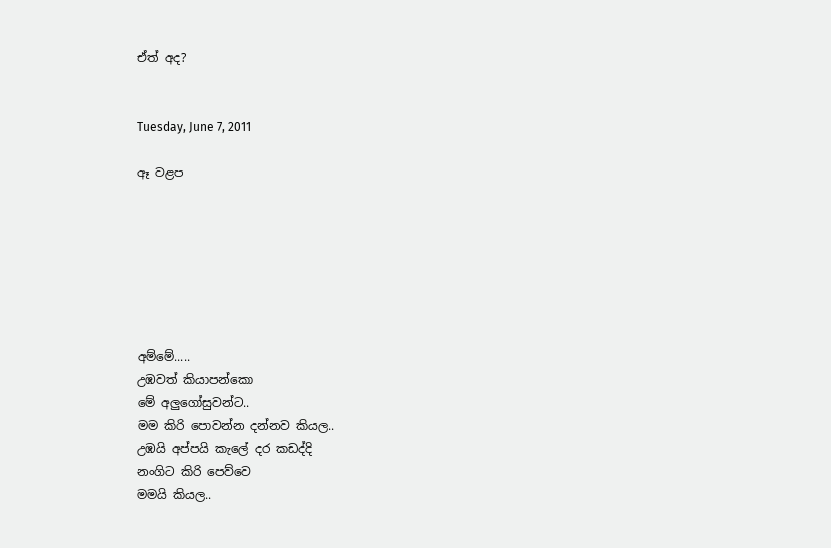ඒත් අද?


Tuesday, June 7, 2011

ඈ වළප







අම්මේ.....
උඹවත් කියාපන්කො
මේ අලුගෝසුවන්ට..
මම කිරි පොවන්න දන්නව කියල..
උඹයි අප්පයි කැලේ දර කඩද්දි
නංගිට කිරි පෙව්වෙ
මමයි කියල..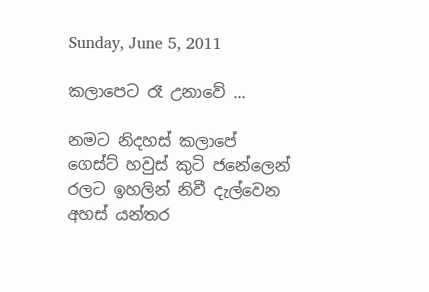Sunday, June 5, 2011

කලාපෙට රෑ උනාවේ ...

නමට නිදහස් කලාපේ
ගෙස්ට් හවුස් කුටි ජනේලෙන්
රලට ඉහලින් නිවී දැල්වෙන
අහස් යන්තර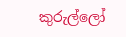කුරුල්ලෝ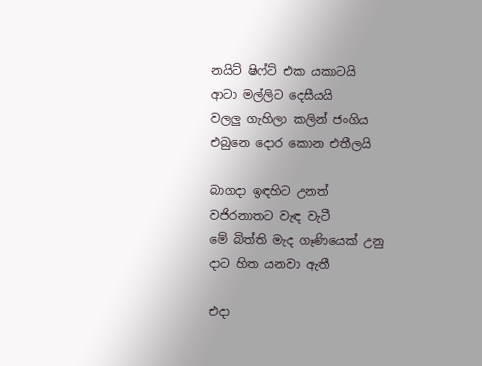නයිට් ෂිෆ්ට් එක යකාටයි
ආටා මල්ලිට දෙසීයයි
වලලු ගැහිලා කලින් ජංගිය
එබුනෙ දොර කොන එතීලයි

බාගදා ඉඳහිට උනත්
වජිරනාතට වැඳ වැටී
මේ බිත්ති මැද ගෑණියෙක් උනු
දාට හිත යනවා ඇතී

එදා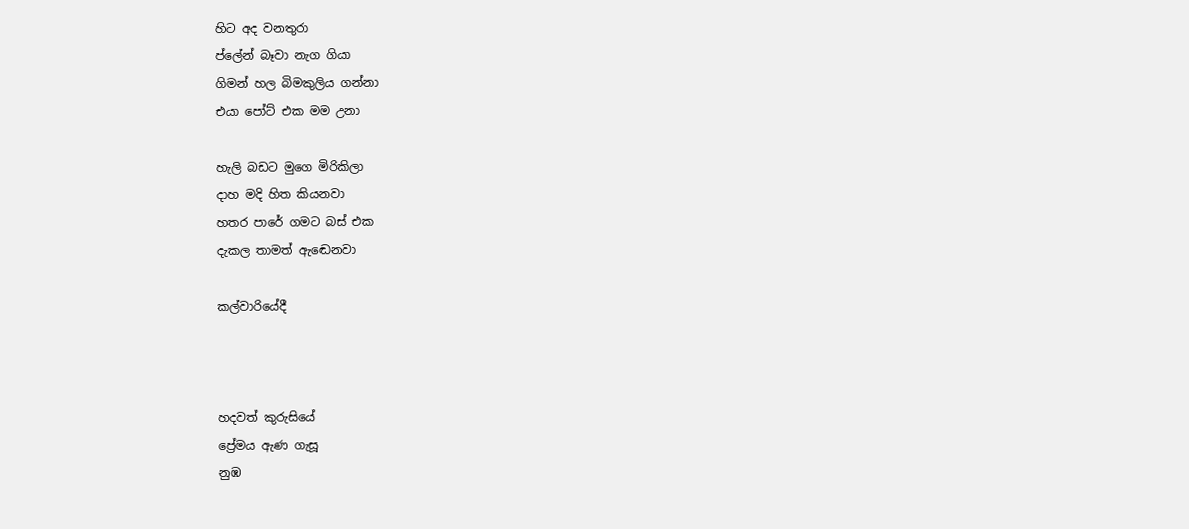හිට අද වනතුරා
ප්ලේන් බෑවා නැග ගියා
ගිමන් හල බිමකුලිය ගන්නා
එයා පෝට් එක මම උනා

හැලි බඩට මුගෙ මිරිකිලා
දාහ මදි හිත කියනවා
හතර පාරේ ගමට බස් එක
දැකල තාමත් ඇඬෙනවා

කල්වාරියේදී



හදවත් කුරුසියේ
ප්‍රේමය ඇණ ගැසූ
නුඹ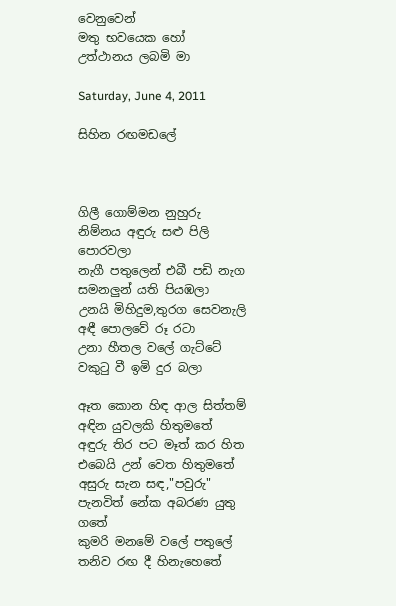වෙනුවෙන්
මතු භවයෙක හෝ
උත්ථානය ලබමි මා

Saturday, June 4, 2011

සිහින රඟමඩලේ



ගිලී ගොම්මන නුහුරු නිම්නය අඳුරු සළු පිලි පොරවලා
නැගී පතුලෙන් එබී පඩි නැග සමනලුන් යති පියඹලා
උනයි මිහිදුම,තුරග සෙවනැලි අඳී පොලවේ රූ රටා
උනා හීතල වලේ ගැට්ටේ වකුටු වී ඉමි දුර බලා

ඈත කොන හිඳ ආල සිත්තම් අඳින යුවලකි හිතුමතේ
අඳුරු තිර පට මෑත් කර හිත එබෙයි උන් වෙත හිතුමතේ
අසුරු සැන සඳ,"පවුරු" පැනවිත් නේක අබරණ යුතු ගතේ
කුමරි මනමේ වලේ පතුලේ තනිව රඟ දී හිනැහෙතේ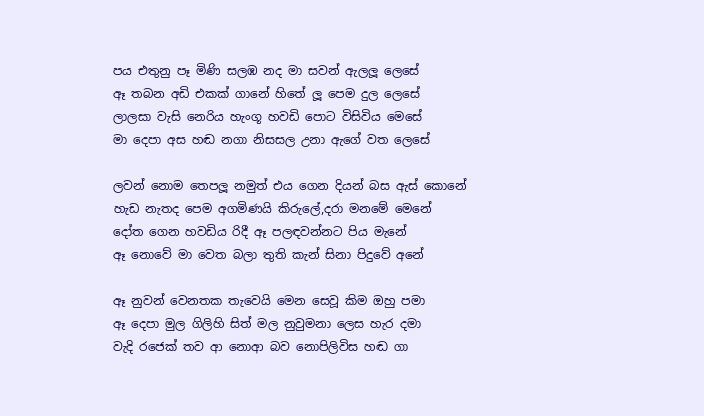පය එතුනු පෑ මිණි සලඹ නද මා සවන් ඇලලූ ලෙසේ
ඈ තබන අඩි එකක් ගානේ හිතේ ලූ පෙම දුල ලෙසේ
ලාලසා වැසි නෙරිය හැංගූ හවඩි පොට විසිවිය මෙසේ
මා දෙපා අස හඬ නගා නිසසල උනා ඇගේ වත ලෙසේ

ලවන් නොම තෙපලූ නමුත් එය ගෙන දියන් බස ඇස් කොනේ
හැඩ නැතද පෙම අගමිණයි කිරුලේ,දරා මනමේ මෙනේ
දෝත ගෙන හවඩිය රිදී ඈ පලඳවන්නට පිය මැනේ
ඈ නොවේ මා වෙත බලා තුති කැන් සිනා පිදුවේ අනේ

ඈ නුවන් වෙනතක තැවෙයි මෙන සෙවූ කිම ඔහු පමා
ඈ දෙපා මුල ගිලිහි සිත් මල නුවුමනා ලෙස හැර දමා
වැදි රජෙක් තව ආ නොආ බව නොපිලිවිස හඬ ගා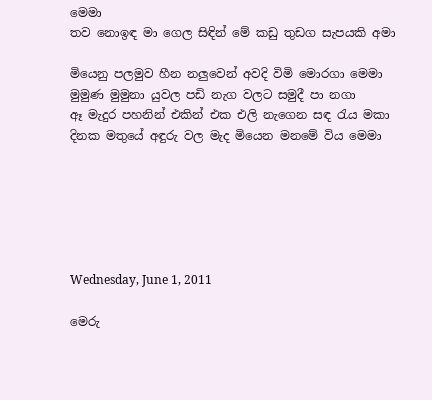මෙමා
තව නොඉඳ මා ගෙල සිඳින් මේ කඩු තුඩග සැපයකි අමා

මියෙනු පලමුව හීන නලුවෙන් අවදි විමි මොරගා මෙමා
මුමුණ මුමුනා යුවල පඩි නැග වලට සමුදී පා නගා
ඈ මැදුර පහනින් එකින් එක එලි නැගෙන සඳ රැය මකා
දිනක මතුයේ අඳුරු වල මැද මියෙන මනමේ විය මෙමා






Wednesday, June 1, 2011

මෙරු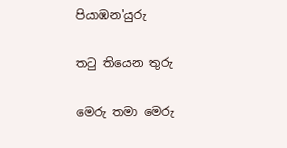පියාඹන'යුරු

තටු තියෙන තුරු

මෙරු තමා මෙරු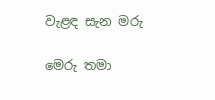වැළඳ සැන මරු

මෙරු තමා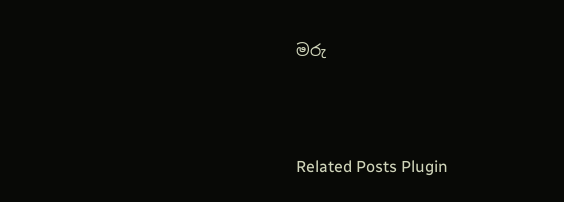මරු




Related Posts Plugin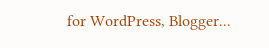for WordPress, Blogger...